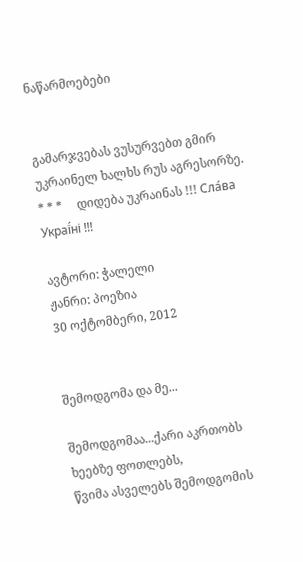ნაწარმოებები


გამარჯვებას ვუსურვებთ გმირ უკრაინელ ხალხს რუს აგრესორზე.     * * *     დიდება უკრაინას !!! Сла́ва Украї́ні !!!

ავტორი: ჭალელი
ჟანრი: პოეზია
30 ოქტომბერი, 2012


შემოდგომა და მე...

შემოდგომაა...ქარი აკრთობს ხეებზე ფოთლებს,
წვიმა ასველებს შემოდგომის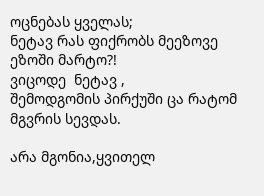ოცნებას ყველას;
ნეტავ რას ფიქრობს მეეზოვე ეზოში მარტო?!
ვიცოდე  ნეტავ ,
შემოდგომის პირქუში ცა რატომ მგვრის სევდას.

არა მგონია,ყვითელ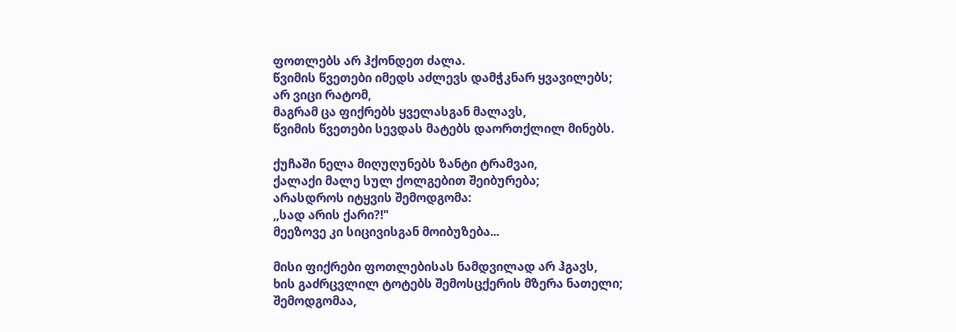ფოთლებს არ ჰქონდეთ ძალა.
წვიმის წვეთები იმედს აძლევს დამჭკნარ ყვავილებს;
არ ვიცი რატომ,
მაგრამ ცა ფიქრებს ყველასგან მალავს,
წვიმის წვეთები სევდას მატებს დაორთქლილ მინებს.

ქუჩაში ნელა მიღუღუნებს ზანტი ტრამვაი,
ქალაქი მალე სულ ქოლგებით შეიბურება;
არასდროს იტყვის შემოდგომა:
,,სად არის ქარი?!"
მეეზოვე კი სიცივისგან მოიბუზება...

მისი ფიქრები ფოთლებისას ნამდვილად არ ჰგავს,
ხის გაძრცვლილ ტოტებს შემოსცქერის მზერა ნათელი;
შემოდგომაა,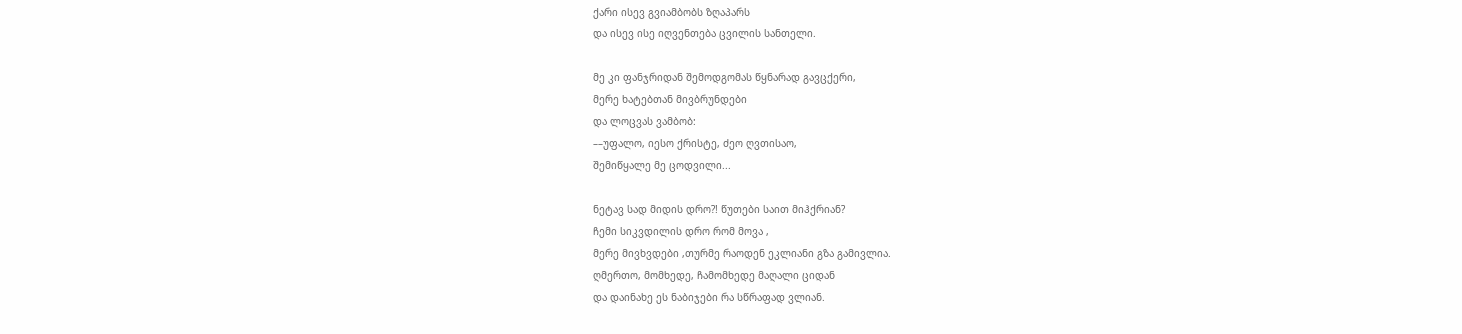ქარი ისევ გვიამბობს ზღაპარს
და ისევ ისე იღვენთება ცვილის სანთელი.

მე კი ფანჯრიდან შემოდგომას წყნარად გავცქერი,
მერე ხატებთან მივბრუნდები
და ლოცვას ვამბობ:
––უფალო, იესო ქრისტე, ძეო ღვთისაო,
შემიწყალე მე ცოდვილი...

ნეტავ სად მიდის დრო?! წუთები საით მიჰქრიან?
ჩემი სიკვდილის დრო რომ მოვა ,
მერე მივხვდები ,თურმე რაოდენ ეკლიანი გზა გამივლია.
ღმერთო, მომხედე, ჩამომხედე მაღალი ციდან
და დაინახე ეს ნაბიჯები რა სწრაფად ვლიან.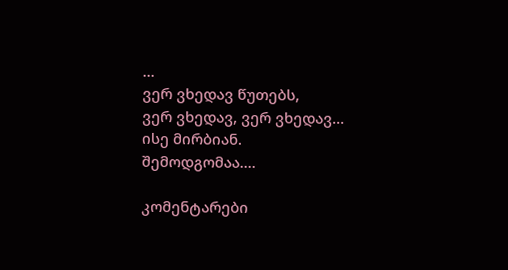...
ვერ ვხედავ წუთებს,
ვერ ვხედავ, ვერ ვხედავ...
ისე მირბიან.
შემოდგომაა....

კომენტარები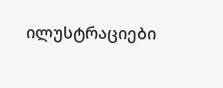ილუსტრაციები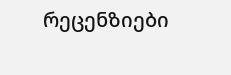რეცენზიები